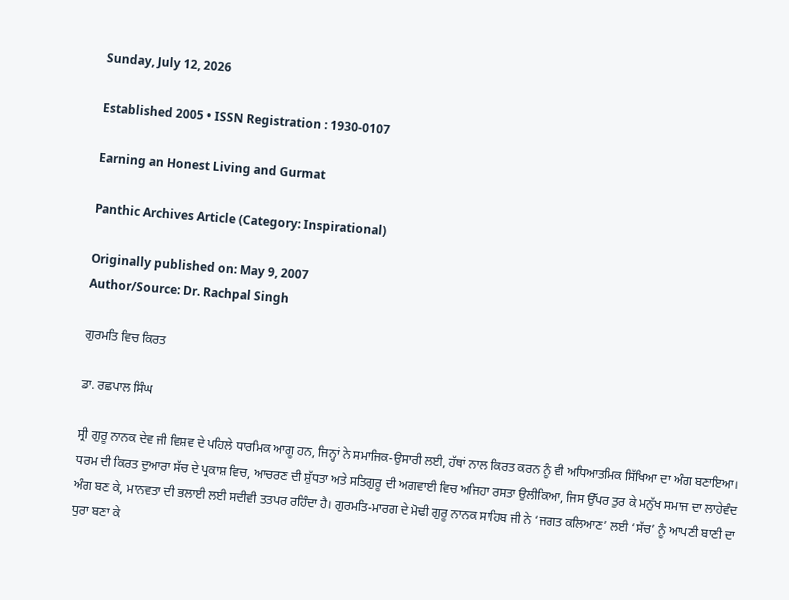Sunday, July 12, 2026

Established 2005 • ISSN Registration : 1930-0107

Earning an Honest Living and Gurmat

Panthic Archives Article (Category: Inspirational)

Originally published on: May 9, 2007
Author/Source: Dr. Rachpal Singh

ਗੁਰਮਤਿ ਵਿਚ ਕਿਰਤ

ਡਾ. ਰਛਪਾਲ ਸਿੰਘ

ਸ੍ਰੀ ਗੁਰੂ ਨਾਨਕ ਦੇਵ ਜੀ ਵਿਸ਼ਵ ਦੇ ਪਹਿਲੇ ਧਾਰਮਿਕ ਆਗੂ ਹਨ, ਜਿਨ੍ਹਾਂ ਨੇ ਸਮਾਜਿਕ-ਉਸਾਰੀ ਲਈ, ਹੱਥਾਂ ਨਾਲ ਕਿਰਤ ਕਰਨ ਨੂੰ ਵੀ ਅਧਿਆਤਮਿਕ ਸਿੱਖਿਆ ਦਾ ਅੰਗ ਬਣਾਇਆ। ਧਰਮ ਦੀ ਕਿਰਤ ਦੁਆਰਾ ਸੱਚ ਦੇ ਪ੍ਰਕਾਸ਼ ਵਿਚ, ਆਚਰਣ ਦੀ ਸ਼ੁੱਧਤਾ ਅਤੇ ਸਤਿਗੁਰੂ ਦੀ ਅਗਵਾਈ ਵਿਚ ਅਜਿਹਾ ਰਸਤਾ ਉਲੀਕਿਆ, ਜਿਸ ਉੱਪਰ ਤੁਰ ਕੇ ਮਨੁੱਖ ਸਮਾਜ ਦਾ ਲਾਹੇਵੰਦ ਅੰਗ ਬਣ ਕੇ, ਮਾਨਵਤਾ ਦੀ ਭਲਾਈ ਲਈ ਸਦੀਵੀ ਤਤਪਰ ਰਹਿੰਦਾ ਹੈ। ਗੁਰਮਤਿ-ਮਾਰਗ ਦੇ ਮੋਢੀ ਗੁਰੂ ਨਾਨਕ ਸਾਹਿਬ ਜੀ ਨੇ ‘ਜਗਤ ਕਲਿਆਣ’ ਲਈ ‘ਸੱਚ’ ਨੂੰ ਆਪਣੀ ਬਾਣੀ ਦਾ ਧੁਰਾ ਬਣਾ ਕੇ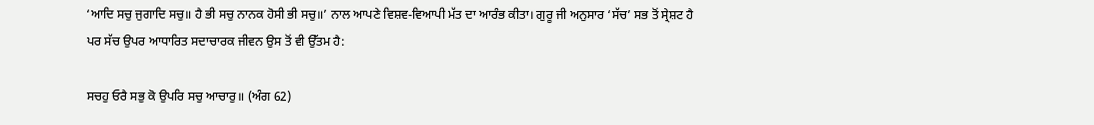‘ਆਦਿ ਸਚੁ ਜੁਗਾਦਿ ਸਚੁ॥ ਹੈ ਭੀ ਸਚੁ ਨਾਨਕ ਹੋਸੀ ਭੀ ਸਚੁ॥’ ਨਾਲ ਆਪਣੇ ਵਿਸ਼ਵ-ਵਿਆਪੀ ਮੱਤ ਦਾ ਆਰੰਭ ਕੀਤਾ। ਗੁਰੂ ਜੀ ਅਨੁਸਾਰ ‘ਸੱਚ’ ਸਭ ਤੋਂ ਸ੍ਰੇਸ਼ਟ ਹੈ ਪਰ ਸੱਚ ਉਪਰ ਆਧਾਰਿਤ ਸਦਾਚਾਰਕ ਜੀਵਨ ਉਸ ਤੋਂ ਵੀ ਉੱਤਮ ਹੈ:

ਸਚਹੁ ਓਰੈ ਸਭੁ ਕੋ ਉਪਰਿ ਸਚੁ ਆਚਾਰੁ॥ (ਅੰਗ 62)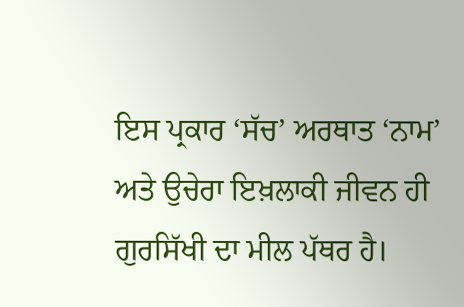ਇਸ ਪ੍ਰਕਾਰ ‘ਸੱਚ’ ਅਰਥਾਤ ‘ਨਾਮ’ ਅਤੇ ਉਚੇਰਾ ਇਖ਼ਲਾਕੀ ਜੀਵਨ ਹੀ ਗੁਰਸਿੱਖੀ ਦਾ ਮੀਲ ਪੱਥਰ ਹੈ।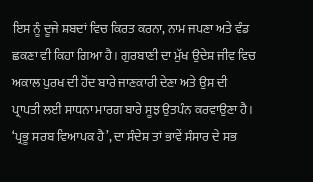ਇਸ ਨੂੰ ਦੂਜੇ ਸ਼ਬਦਾਂ ਵਿਚ ਕਿਰਤ ਕਰਨਾ, ਨਾਮ ਜਪਣਾ ਅਤੇ ਵੰਡ ਛਕਣਾ ਵੀ ਕਿਹਾ ਗਿਆ ਹੈ। ਗੁਰਬਾਣੀ ਦਾ ਮੁੱਖ ਉਦੇਸ਼ ਜੀਵ ਵਿਚ ਅਕਾਲ ਪੁਰਖ ਦੀ ਹੋਂਦ ਬਾਰੇ ਜਾਣਕਾਰੀ ਦੇਣਾ ਅਤੇ ਉਸ ਦੀ ਪ੍ਰਾਪਤੀ ਲਈ ਸਾਧਨਾ ਮਾਰਗ ਬਾਰੇ ਸੂਝ ਉਤਪੰਨ ਕਰਵਾਉਣਾ ਹੈ। ‘ਪ੍ਰਭੂ ਸਰਬ ਵਿਆਪਕ ਹੈ’, ਦਾ ਸੰਦੇਸ਼ ਤਾਂ ਭਾਵੇਂ ਸੰਸਾਰ ਦੇ ਸਭ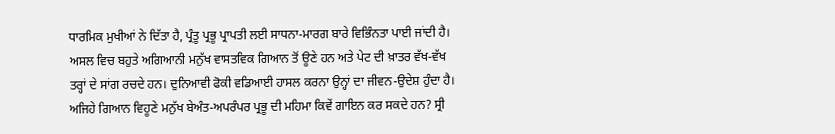ਧਾਰਮਿਕ ਮੁਖੀਆਂ ਨੇ ਦਿੱਤਾ ਹੈ, ਪ੍ਰੰਤੂ ਪ੍ਰਭੂ ਪ੍ਰਾਪਤੀ ਲਈ ਸਾਧਨਾ-ਮਾਰਗ ਬਾਰੇ ਵਿਭਿੰਨਤਾ ਪਾਈ ਜਾਂਦੀ ਹੈ। ਅਸਲ ਵਿਚ ਬਹੁਤੇ ਅਗਿਆਨੀ ਮਨੁੱਖ ਵਾਸਤਵਿਕ ਗਿਆਨ ਤੋਂ ਊਣੇ ਹਨ ਅਤੇ ਪੇਟ ਦੀ ਖ਼ਾਤਰ ਵੱਖ-ਵੱਖ ਤਰ੍ਹਾਂ ਦੇ ਸਾਂਗ ਰਚਦੇ ਹਨ। ਦੁਨਿਆਵੀ ਫੋਕੀ ਵਡਿਆਈ ਹਾਸਲ ਕਰਨਾ ਉਨ੍ਹਾਂ ਦਾ ਜੀਵਨ-ਉਦੇਸ਼ ਹੁੰਦਾ ਹੈ। ਅਜਿਹੇ ਗਿਆਨ ਵਿਹੂਣੇ ਮਨੁੱਖ ਬੇਅੰਤ-ਅਪਰੰਪਰ ਪ੍ਰਭੂ ਦੀ ਮਹਿਮਾ ਕਿਵੇਂ ਗਾਇਨ ਕਰ ਸਕਦੇ ਹਨ? ਸ੍ਰੀ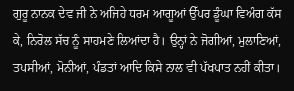ਗੁਰੂ ਨਾਨਕ ਦੇਵ ਜੀ ਨੇ ਅਜਿਹੇ ਧਰਮ ਆਗੂਆਂ ਉੱਪਰ ਡੂੰਘਾ ਵਿਅੰਗ ਕੱਸ ਕੇ, ਨਿਰੋਲ ਸੱਚ ਨੂੰ ਸਾਹਮਣੇ ਲਿਆਂਦਾ ਹੈ। ਉਨ੍ਹਾਂ ਨੇ ਜੋਗੀਆਂ, ਮੁਲਾਣਿਆਂ, ਤਪਸੀਆਂ, ਮੋਨੀਆਂ, ਪੰਡਤਾਂ ਆਦਿ ਕਿਸੇ ਨਾਲ ਵੀ ਪੱਖਪਾਤ ਨਹੀਂ ਕੀਤਾ।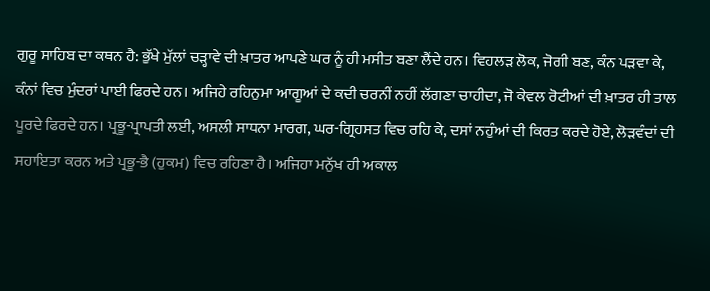ਗੁਰੂ ਸਾਹਿਬ ਦਾ ਕਥਨ ਹੈ: ਭੁੱਖੇ ਮੁੱਲਾਂ ਚੜ੍ਹਾਵੇ ਦੀ ਖ਼ਾਤਰ ਆਪਣੇ ਘਰ ਨੂੰ ਹੀ ਮਸੀਤ ਬਣਾ ਲੈਂਦੇ ਹਨ। ਵਿਹਲੜ ਲੋਕ, ਜੋਗੀ ਬਣ, ਕੰਨ ਪੜਵਾ ਕੇ, ਕੰਨਾਂ ਵਿਚ ਮੁੰਦਰਾਂ ਪਾਈ ਫਿਰਦੇ ਹਨ। ਅਜਿਹੇ ਰਹਿਨੁਮਾ ਆਗੂਆਂ ਦੇ ਕਦੀ ਚਰਨੀਂ ਨਹੀਂ ਲੱਗਣਾ ਚਾਹੀਦਾ, ਜੋ ਕੇਵਲ ਰੋਟੀਆਂ ਦੀ ਖ਼ਾਤਰ ਹੀ ਤਾਲ ਪੂਰਦੇ ਫਿਰਦੇ ਹਨ। ਪ੍ਰਭੂ-ਪ੍ਰਾਪਤੀ ਲਈ, ਅਸਲੀ ਸਾਧਨਾ ਮਾਰਗ, ਘਰ-ਗ੍ਰਿਹਸਤ ਵਿਚ ਰਹਿ ਕੇ, ਦਸਾਂ ਨਹੁੰਆਂ ਦੀ ਕਿਰਤ ਕਰਦੇ ਹੋਏ, ਲੋੜਵੰਦਾਂ ਦੀ ਸਹਾਇਤਾ ਕਰਨ ਅਤੇ ਪ੍ਰਭੂ-ਭੈ (ਹੁਕਮ) ਵਿਚ ਰਹਿਣਾ ਹੈ। ਅਜਿਹਾ ਮਨੁੱਖ ਹੀ ਅਕਾਲ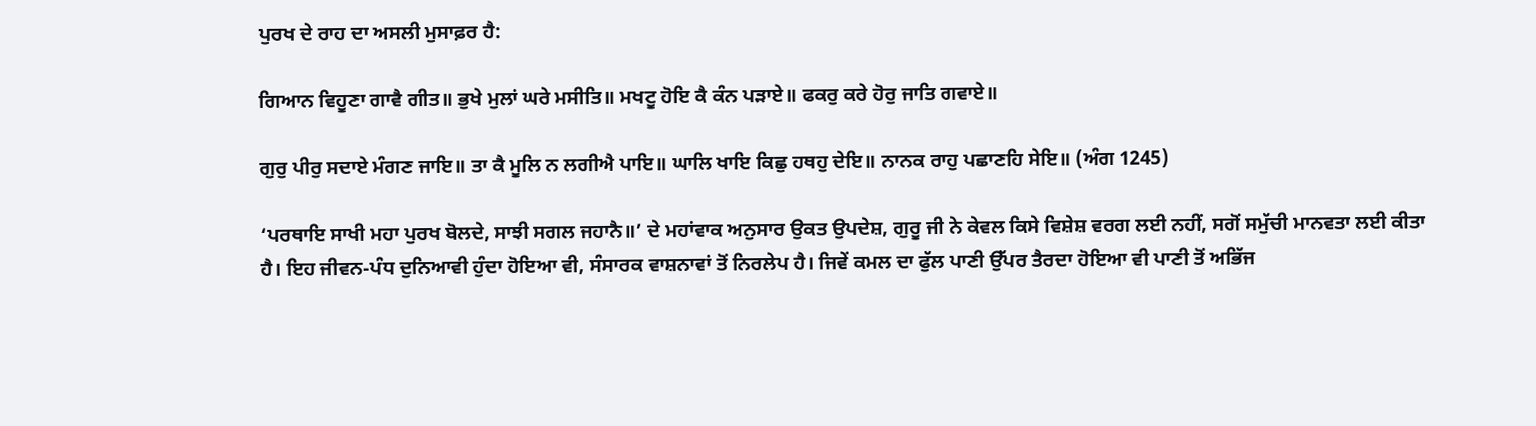ਪੁਰਖ ਦੇ ਰਾਹ ਦਾ ਅਸਲੀ ਮੁਸਾਫ਼ਰ ਹੈ:

ਗਿਆਨ ਵਿਹੂਣਾ ਗਾਵੈ ਗੀਤ॥ ਭੁਖੇ ਮੁਲਾਂ ਘਰੇ ਮਸੀਤਿ॥ ਮਖਟੂ ਹੋਇ ਕੈ ਕੰਨ ਪੜਾਏ॥ ਫਕਰੁ ਕਰੇ ਹੋਰੁ ਜਾਤਿ ਗਵਾਏ॥

ਗੁਰੁ ਪੀਰੁ ਸਦਾਏ ਮੰਗਣ ਜਾਇ॥ ਤਾ ਕੈ ਮੂਲਿ ਨ ਲਗੀਐ ਪਾਇ॥ ਘਾਲਿ ਖਾਇ ਕਿਛੁ ਹਥਹੁ ਦੇਇ॥ ਨਾਨਕ ਰਾਹੁ ਪਛਾਣਹਿ ਸੇਇ॥ (ਅੰਗ 1245)

‘ਪਰਥਾਇ ਸਾਖੀ ਮਹਾ ਪੁਰਖ ਬੋਲਦੇ, ਸਾਝੀ ਸਗਲ ਜਹਾਨੈ॥’ ਦੇ ਮਹਾਂਵਾਕ ਅਨੁਸਾਰ ਉਕਤ ਉਪਦੇਸ਼, ਗੁਰੂ ਜੀ ਨੇ ਕੇਵਲ ਕਿਸੇ ਵਿਸ਼ੇਸ਼ ਵਰਗ ਲਈ ਨਹੀਂ, ਸਗੋਂ ਸਮੁੱਚੀ ਮਾਨਵਤਾ ਲਈ ਕੀਤਾ ਹੈ। ਇਹ ਜੀਵਨ-ਪੰਧ ਦੁਨਿਆਵੀ ਹੁੰਦਾ ਹੋਇਆ ਵੀ, ਸੰਸਾਰਕ ਵਾਸ਼ਨਾਵਾਂ ਤੋਂ ਨਿਰਲੇਪ ਹੈ। ਜਿਵੇਂ ਕਮਲ ਦਾ ਫੁੱਲ ਪਾਣੀ ਉੱਪਰ ਤੈਰਦਾ ਹੋਇਆ ਵੀ ਪਾਣੀ ਤੋਂ ਅਭਿੱਜ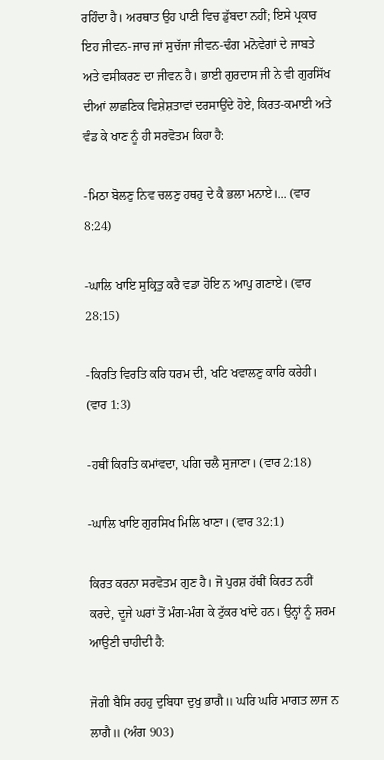ਰਹਿੰਦਾ ਹੈ। ਅਰਥਾਤ ਉਹ ਪਾਣੀ ਵਿਚ ਡੁੱਬਦਾ ਨਹੀਂ; ਇਸੇ ਪ੍ਰਕਾਰ ਇਹ ਜੀਵਨ-ਜਾਚ ਜਾਂ ਸੁਚੱਜਾ ਜੀਵਨ-ਢੰਗ ਮਨੋਵੇਗਾਂ ਦੇ ਜਾਬਤੇ ਅਤੇ ਵਸੀਕਰਣ ਦਾ ਜੀਵਨ ਹੈ। ਭਾਈ ਗੁਰਦਾਸ ਜੀ ਨੇ ਵੀ ਗੁਰਸਿੱਖ ਦੀਆਂ ਲਾਛਣਿਕ ਵਿਸ਼ੇਸ਼ਤਾਵਾਂ ਦਰਸਾਉਂਦੇ ਹੋਏ, ਕਿਰਤ-ਕਮਾਈ ਅਤੇ ਵੰਡ ਕੇ ਖਾਣ ਨੂੰ ਹੀ ਸਰਵੋਤਮ ਕਿਹਾ ਹੈ:

-ਮਿਠਾ ਬੋਲਣੁ ਨਿਵ ਚਲਣੁ ਹਥਹੁ ਦੇ ਕੈ ਭਲਾ ਮਨਾਏ।... (ਵਾਰ 8:24)

-ਘਾਲਿ ਖਾਇ ਸੁਕ੍ਰਿਤੁ ਕਰੈ ਵਡਾ ਹੋਇ ਨ ਆਪੁ ਗਣਾਏ। (ਵਾਰ 28:15)

-ਕਿਰਤਿ ਵਿਰਤਿ ਕਰਿ ਧਰਮ ਦੀ, ਖਟਿ ਖਵਾਲਣੁ ਕਾਰਿ ਕਰੇਹੀ। (ਵਾਰ 1:3)

-ਹਥੀਂ ਕਿਰਤਿ ਕਮਾਂਵਦਾ, ਪਗਿ ਚਲੈ ਸੁਜਾਣਾ। (ਵਾਰ 2:18)

-ਘਾਲਿ ਖਾਇ ਗੁਰਸਿਖ ਮਿਲਿ ਖਾਣਾ। (ਵਾਰ 32:1)

ਕਿਰਤ ਕਰਨਾ ਸਰਵੋਤਮ ਗੁਣ ਹੈ। ਜੋ ਪੁਰਸ਼ ਹੱਥੀਂ ਕਿਰਤ ਨਹੀਂ ਕਰਦੇ, ਦੂਜੇ ਘਰਾਂ ਤੋਂ ਮੰਗ-ਮੰਗ ਕੇ ਟੁੱਕਰ ਖਾਂਦੇ ਹਨ। ਉਨ੍ਹਾਂ ਨੂੰ ਸ਼ਰਮ ਆਉਣੀ ਚਾਹੀਦੀ ਹੈ:

ਜੋਗੀ ਬੈਸਿ ਰਹਹੁ ਦੁਬਿਧਾ ਦੁਖੁ ਭਾਗੈ॥ ਘਰਿ ਘਰਿ ਮਾਗਤ ਲਾਜ ਨ ਲਾਗੈ॥ (ਅੰਗ 903)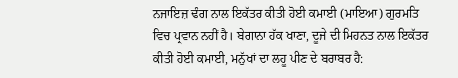ਨਜਾਇਜ਼ ਢੰਗ ਨਾਲ ਇਕੱਤਰ ਕੀਤੀ ਹੋਈ ਕਮਾਈ (ਮਾਇਆ) ਗੁਰਮਤਿ ਵਿਚ ਪ੍ਰਵਾਨ ਨਹੀਂ ਹੈ। ਬੇਗਾਨਾ ਹੱਕ ਖਾਣਾ, ਦੂਜੇ ਦੀ ਮਿਹਨਤ ਨਾਲ ਇਕੱਤਰ ਕੀਤੀ ਹੋਈ ਕਮਾਈ, ਮਨੁੱਖਾਂ ਦਾ ਲਹੂ ਪੀਣ ਦੇ ਬਰਾਬਰ ਹੈ: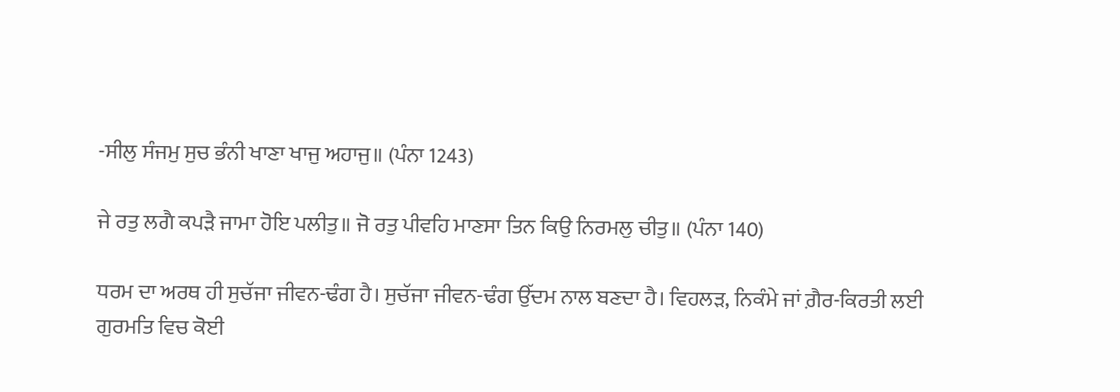-ਸੀਲੁ ਸੰਜਮੁ ਸੁਚ ਭੰਨੀ ਖਾਣਾ ਖਾਜੁ ਅਹਾਜੁ॥ (ਪੰਨਾ 1243)

ਜੇ ਰਤੁ ਲਗੈ ਕਪੜੈ ਜਾਮਾ ਹੋਇ ਪਲੀਤੁ॥ ਜੋ ਰਤੁ ਪੀਵਹਿ ਮਾਣਸਾ ਤਿਨ ਕਿਉ ਨਿਰਮਲੁ ਚੀਤੁ॥ (ਪੰਨਾ 140)

ਧਰਮ ਦਾ ਅਰਥ ਹੀ ਸੁਚੱਜਾ ਜੀਵਨ-ਢੰਗ ਹੈ। ਸੁਚੱਜਾ ਜੀਵਨ-ਢੰਗ ਉੱਦਮ ਨਾਲ ਬਣਦਾ ਹੈ। ਵਿਹਲੜ, ਨਿਕੰਮੇ ਜਾਂ ਗ਼ੈਰ-ਕਿਰਤੀ ਲਈ ਗੁਰਮਤਿ ਵਿਚ ਕੋਈ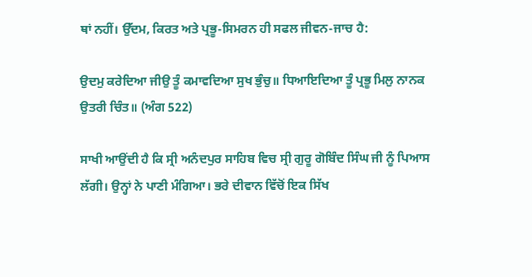ਥਾਂ ਨਹੀਂ। ਉੱਦਮ, ਕਿਰਤ ਅਤੇ ਪ੍ਰਭੂ-ਸਿਮਰਨ ਹੀ ਸਫਲ ਜੀਵਨ-ਜਾਚ ਹੈ:

ਉਦਮੁ ਕਰੇਦਿਆ ਜੀਉ ਤੂੰ ਕਮਾਵਦਿਆ ਸੁਖ ਭੁੰਚੁ॥ ਧਿਆਇਦਿਆ ਤੂੰ ਪ੍ਰਭੂ ਮਿਲੁ ਨਾਨਕ ਉਤਰੀ ਚਿੰਤ॥ (ਅੰਗ 522)

ਸਾਖੀ ਆਉਂਦੀ ਹੈ ਕਿ ਸ੍ਰੀ ਅਨੰਦਪੁਰ ਸਾਹਿਬ ਵਿਚ ਸ੍ਰੀ ਗੁਰੂ ਗੋਬਿੰਦ ਸਿੰਘ ਜੀ ਨੂੰ ਪਿਆਸ ਲੱਗੀ। ਉਨ੍ਹਾਂ ਨੇ ਪਾਣੀ ਮੰਗਿਆ। ਭਰੇ ਦੀਵਾਨ ਵਿੱਚੋਂ ਇਕ ਸਿੱਖ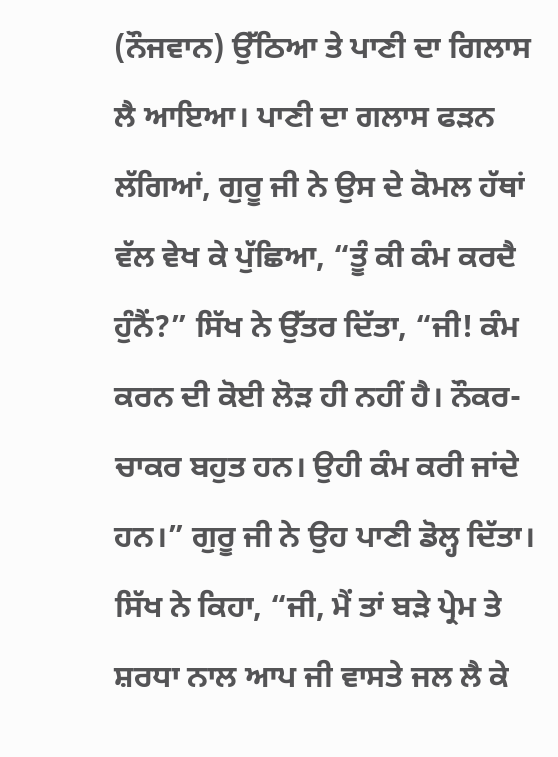(ਨੌਜਵਾਨ) ਉੱਠਿਆ ਤੇ ਪਾਣੀ ਦਾ ਗਿਲਾਸ ਲੈ ਆਇਆ। ਪਾਣੀ ਦਾ ਗਲਾਸ ਫੜਨ ਲੱਗਿਆਂ, ਗੁਰੂ ਜੀ ਨੇ ਉਸ ਦੇ ਕੋਮਲ ਹੱਥਾਂ ਵੱਲ ਵੇਖ ਕੇ ਪੁੱਛਿਆ, “ਤੂੰ ਕੀ ਕੰਮ ਕਰਦੈ ਹੁੰਨੈਂ?” ਸਿੱਖ ਨੇ ਉੱਤਰ ਦਿੱਤਾ, “ਜੀ! ਕੰਮ ਕਰਨ ਦੀ ਕੋਈ ਲੋੜ ਹੀ ਨਹੀਂ ਹੈ। ਨੌਕਰ-ਚਾਕਰ ਬਹੁਤ ਹਨ। ਉਹੀ ਕੰਮ ਕਰੀ ਜਾਂਦੇ ਹਨ।” ਗੁਰੂ ਜੀ ਨੇ ਉਹ ਪਾਣੀ ਡੋਲ੍ਹ ਦਿੱਤਾ। ਸਿੱਖ ਨੇ ਕਿਹਾ, “ਜੀ, ਮੈਂ ਤਾਂ ਬੜੇ ਪ੍ਰੇਮ ਤੇ ਸ਼ਰਧਾ ਨਾਲ ਆਪ ਜੀ ਵਾਸਤੇ ਜਲ ਲੈ ਕੇ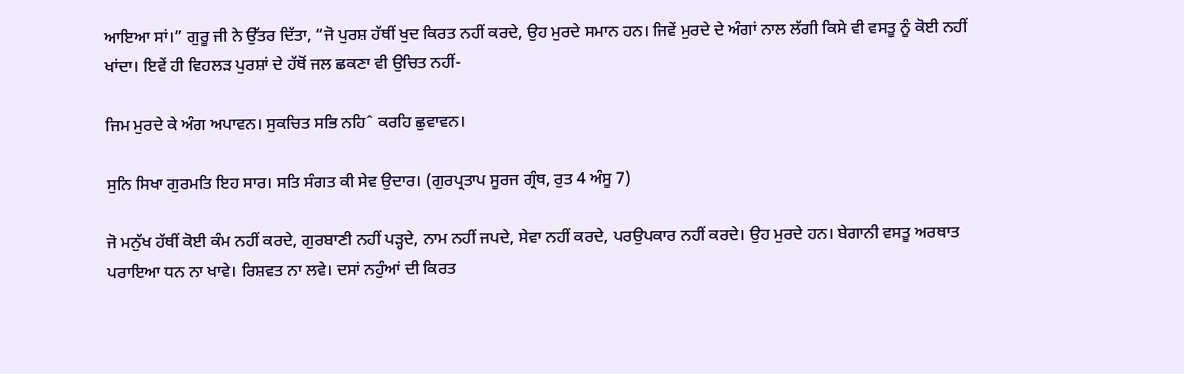ਆਇਆ ਸਾਂ।” ਗੁਰੂ ਜੀ ਨੇ ਉੱਤਰ ਦਿੱਤਾ, “ਜੋ ਪੁਰਸ਼ ਹੱਥੀਂ ਖੁਦ ਕਿਰਤ ਨਹੀਂ ਕਰਦੇ, ਉਹ ਮੁਰਦੇ ਸਮਾਨ ਹਨ। ਜਿਵੇਂ ਮੁਰਦੇ ਦੇ ਅੰਗਾਂ ਨਾਲ ਲੱਗੀ ਕਿਸੇ ਵੀ ਵਸਤੂ ਨੂੰ ਕੋਈ ਨਹੀਂ ਖਾਂਦਾ। ਇਵੇਂ ਹੀ ਵਿਹਲੜ ਪੁਰਸ਼ਾਂ ਦੇ ਹੱਥੋਂ ਜਲ ਛਕਣਾ ਵੀ ਉਚਿਤ ਨਹੀਂ-

ਜਿਮ ਮੁਰਦੇ ਕੇ ਅੰਗ ਅਪਾਵਨ। ਸੁਕਚਿਤ ਸਭਿ ਨਹਿˆ ਕਰਹਿ ਛੁਵਾਵਨ।

ਸੁਨਿ ਸਿਖਾ ਗੁਰਮਤਿ ਇਹ ਸਾਰ। ਸਤਿ ਸੰਗਤ ਕੀ ਸੇਵ ਉਦਾਰ। (ਗੁਰਪ੍ਰਤਾਪ ਸੂਰਜ ਗ੍ਰੰਥ, ਰੁਤ 4 ਅੰਸੂ 7)

ਜੋ ਮਨੁੱਖ ਹੱਥੀਂ ਕੋਈ ਕੰਮ ਨਹੀਂ ਕਰਦੇ, ਗੁਰਬਾਣੀ ਨਹੀਂ ਪੜ੍ਹਦੇ, ਨਾਮ ਨਹੀਂ ਜਪਦੇ, ਸੇਵਾ ਨਹੀਂ ਕਰਦੇ, ਪਰਉਪਕਾਰ ਨਹੀਂ ਕਰਦੇ। ਉਹ ਮੁਰਦੇ ਹਨ। ਬੇਗਾਨੀ ਵਸਤੂ ਅਰਥਾਤ ਪਰਾਇਆ ਧਨ ਨਾ ਖਾਵੇ। ਰਿਸ਼ਵਤ ਨਾ ਲਵੇ। ਦਸਾਂ ਨਹੁੰਆਂ ਦੀ ਕਿਰਤ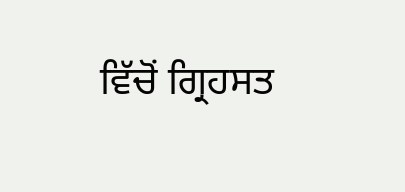ਵਿੱਚੋਂ ਗ੍ਰਿਹਸਤ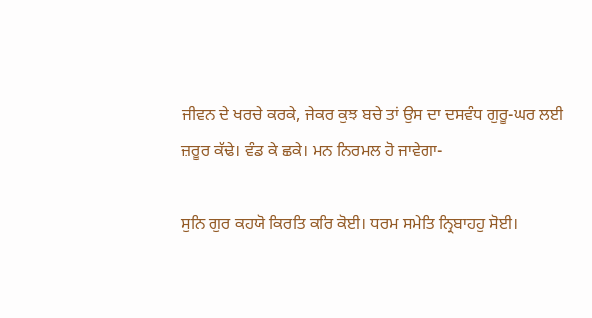ਜੀਵਨ ਦੇ ਖਰਚੇ ਕਰਕੇ, ਜੇਕਰ ਕੁਝ ਬਚੇ ਤਾਂ ਉਸ ਦਾ ਦਸਵੰਧ ਗੁਰੂ-ਘਰ ਲਈ ਜ਼ਰੂਰ ਕੱਢੇ। ਵੰਡ ਕੇ ਛਕੇ। ਮਨ ਨਿਰਮਲ ਹੋ ਜਾਵੇਗਾ-

ਸੁਨਿ ਗੁਰ ਕਹਯੋ ਕਿਰਤਿ ਕਰਿ ਕੋਈ। ਧਰਮ ਸਮੇਤਿ ਨ੍ਰਿਬਾਹਹੁ ਸੋਈ।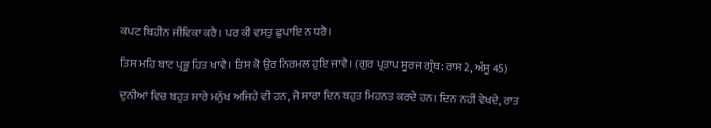ਕਪਟ ਬਿਹੀਨ ਜੀਵਿਕਾ ਕਰੈ। ਪਰ ਕੀ ਵਸਤੁ ਛੁਪਾਇ ਨ ਧਰੈ।

ਤਿਸ ਮਹਿ ਬਾਟ ਪ੍ਰਭੂ ਹਿਤ ਖਾਵੈ। ਤਿਸ ਕੋ ਉਰ ਨਿਰਮਲ ਹੁਇ ਜਾਵੈ। (ਗੁਰ ਪ੍ਰਤਾਪ ਸੂਰਜ ਗ੍ਰੰਥ: ਰਾਸ 2, ਅੰਸੂ 45)

ਦੁਨੀਆਂ ਵਿਚ ਬਹੁਤ ਸਾਰੇ ਮਨੁੱਖ ਅਜਿਹੇ ਵੀ ਹਨ, ਜੋ ਸਾਰਾ ਦਿਨ ਬਹੁਤ ਮਿਹਨਤ ਕਰਦੇ ਹਨ। ਦਿਨ ਨਹੀਂ ਵੇਖਦੇ, ਰਾਤ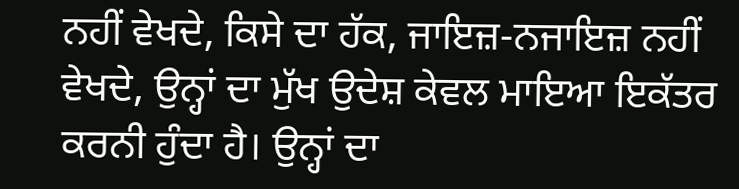ਨਹੀਂ ਵੇਖਦੇ, ਕਿਸੇ ਦਾ ਹੱਕ, ਜਾਇਜ਼-ਨਜਾਇਜ਼ ਨਹੀਂ ਵੇਖਦੇ, ਉਨ੍ਹਾਂ ਦਾ ਮੁੱਖ ਉਦੇਸ਼ ਕੇਵਲ ਮਾਇਆ ਇਕੱਤਰ ਕਰਨੀ ਹੁੰਦਾ ਹੈ। ਉਨ੍ਹਾਂ ਦਾ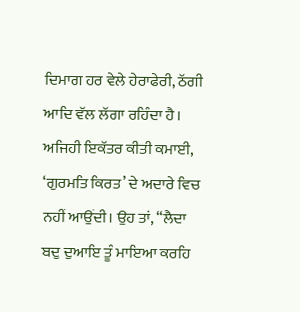ਦਿਮਾਗ ਹਰ ਵੇਲੇ ਹੇਰਾਫੇਰੀ, ਠੱਗੀ ਆਦਿ ਵੱਲ ਲੱਗਾ ਰਹਿੰਦਾ ਹੈ। ਅਜਿਹੀ ਇਕੱਤਰ ਕੀਤੀ ਕਮਾਈ, ‘ਗੁਰਮਤਿ ਕਿਰਤ’ ਦੇ ਅਦਾਰੇ ਵਿਚ ਨਹੀਂ ਆਉਂਦੀ। ਉਹ ਤਾਂ, “ਲੈਦਾ ਬਦੁ ਦੁਆਇ ਤੂੰ ਮਾਇਆ ਕਰਹਿ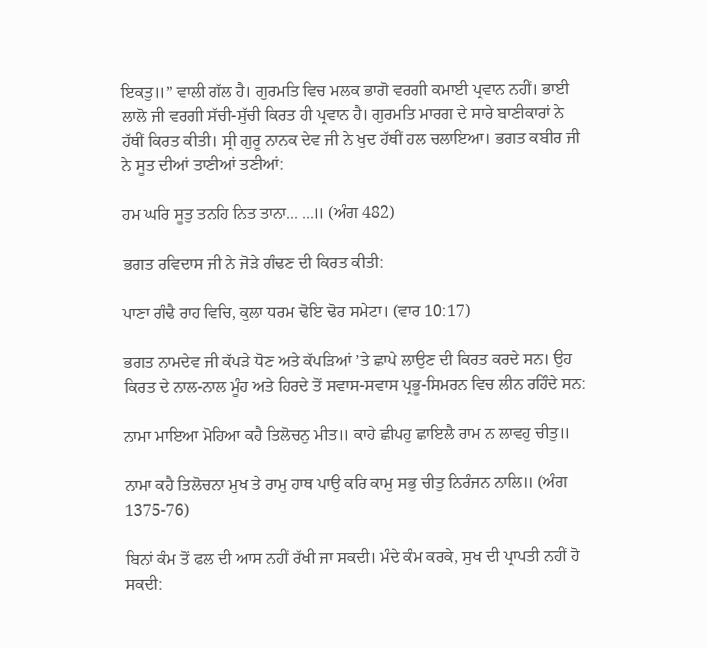ਇਕਤੁ॥” ਵਾਲੀ ਗੱਲ ਹੈ। ਗੁਰਮਤਿ ਵਿਚ ਮਲਕ ਭਾਗੋ ਵਰਗੀ ਕਮਾਈ ਪ੍ਰਵਾਨ ਨਹੀਂ। ਭਾਈ ਲਾਲੋ ਜੀ ਵਰਗੀ ਸੱਚੀ-ਸੁੱਚੀ ਕਿਰਤ ਹੀ ਪ੍ਰਵਾਨ ਹੈ। ਗੁਰਮਤਿ ਮਾਰਗ ਦੇ ਸਾਰੇ ਬਾਣੀਕਾਰਾਂ ਨੇ ਹੱਥੀਂ ਕਿਰਤ ਕੀਤੀ। ਸ੍ਰੀ ਗੁਰੂ ਨਾਨਕ ਦੇਵ ਜੀ ਨੇ ਖੁਦ ਹੱਥੀਂ ਹਲ ਚਲਾਇਆ। ਭਗਤ ਕਬੀਰ ਜੀ ਨੇ ਸੂਤ ਦੀਆਂ ਤਾਣੀਆਂ ਤਣੀਆਂ:

ਹਮ ਘਰਿ ਸੂਤੁ ਤਨਹਿ ਨਿਤ ਤਾਨਾ... ...॥ (ਅੰਗ 482)

ਭਗਤ ਰਵਿਦਾਸ ਜੀ ਨੇ ਜੋੜੇ ਗੰਢਣ ਦੀ ਕਿਰਤ ਕੀਤੀ:

ਪਾਣਾ ਗੰਢੈ ਰਾਹ ਵਿਚਿ, ਕੁਲਾ ਧਰਮ ਢੋਇ ਢੋਰ ਸਮੇਟਾ। (ਵਾਰ 10:17)

ਭਗਤ ਨਾਮਦੇਵ ਜੀ ਕੱਪੜੇ ਧੋਣ ਅਤੇ ਕੱਪੜਿਆਂ ’ਤੇ ਛਾਪੇ ਲਾਉਣ ਦੀ ਕਿਰਤ ਕਰਦੇ ਸਨ। ਉਹ ਕਿਰਤ ਦੇ ਨਾਲ-ਨਾਲ ਮੂੰਹ ਅਤੇ ਹਿਰਦੇ ਤੋਂ ਸਵਾਸ-ਸਵਾਸ ਪ੍ਰਭੂ-ਸਿਮਰਨ ਵਿਚ ਲੀਨ ਰਹਿੰਦੇ ਸਨ:

ਨਾਮਾ ਮਾਇਆ ਮੋਹਿਆ ਕਹੈ ਤਿਲੋਚਨੁ ਮੀਤ॥ ਕਾਹੇ ਛੀਪਹੁ ਛਾਇਲੈ ਰਾਮ ਨ ਲਾਵਹੁ ਚੀਤੁ॥

ਨਾਮਾ ਕਹੈ ਤਿਲੋਚਨਾ ਮੁਖ ਤੇ ਰਾਮੁ ਹਾਥ ਪਾਉ ਕਰਿ ਕਾਮੁ ਸਭੁ ਚੀਤੁ ਨਿਰੰਜਨ ਨਾਲਿ॥ (ਅੰਗ 1375-76)

ਬਿਨਾਂ ਕੰਮ ਤੋਂ ਫਲ ਦੀ ਆਸ ਨਹੀਂ ਰੱਖੀ ਜਾ ਸਕਦੀ। ਮੰਦੇ ਕੰਮ ਕਰਕੇ, ਸੁਖ ਦੀ ਪ੍ਰਾਪਤੀ ਨਹੀਂ ਹੋ ਸਕਦੀ: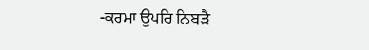-ਕਰਮਾ ਉਪਰਿ ਨਿਬੜੈ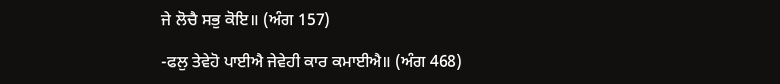ਜੇ ਲੋਚੈ ਸਭੁ ਕੋਇ॥ (ਅੰਗ 157)

-ਫਲੁ ਤੇਵੇਹੋ ਪਾਈਐ ਜੇਵੇਹੀ ਕਾਰ ਕਮਾਈਐ॥ (ਅੰਗ 468)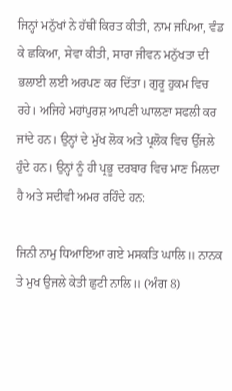ਜਿਨ੍ਹਾਂ ਮਨੁੱਖਾਂ ਨੇ ਹੱਥੀਂ ਕਿਰਤ ਕੀਤੀ, ਨਾਮ ਜਪਿਆ, ਵੰਡ ਕੇ ਛਕਿਆ, ਸੇਵਾ ਕੀਤੀ, ਸਾਰਾ ਜੀਵਨ ਮਨੁੱਖਤਾ ਦੀ ਭਲਾਈ ਲਈ ਅਰਪਣ ਕਰ ਦਿੱਤਾ। ਗੁਰੂ ਹੁਕਮ ਵਿਚ ਰਹੇ। ਅਜਿਹੇ ਮਹਾਂਪੁਰਸ਼ ਆਪਣੀ ਘਾਲਣਾ ਸਫਲੀ ਕਰ ਜਾਂਦੇ ਹਨ। ਉਨ੍ਹਾਂ ਦੇ ਮੁੱਖ ਲੋਕ ਅਤੇ ਪ੍ਰਲੋਕ ਵਿਚ ਉੱਜਲੇ ਹੁੰਦੇ ਹਨ। ਉਨ੍ਹਾਂ ਨੂੰ ਹੀ ਪ੍ਰਭੂ ਦਰਬਾਰ ਵਿਚ ਮਾਣ ਮਿਲਦਾ ਹੈ ਅਤੇ ਸਦੀਵੀ ਅਮਰ ਰਹਿੰਦੇ ਹਨ:

ਜਿਨੀ ਨਾਮੁ ਧਿਆਇਆ ਗਏ ਮਸਕਤਿ ਘਾਲਿ॥ ਨਾਨਕ ਤੇ ਮੁਖ ਉਜਲੇ ਕੇਤੀ ਛੁਟੀ ਨਾਲਿ॥ (ਅੰਗ 8)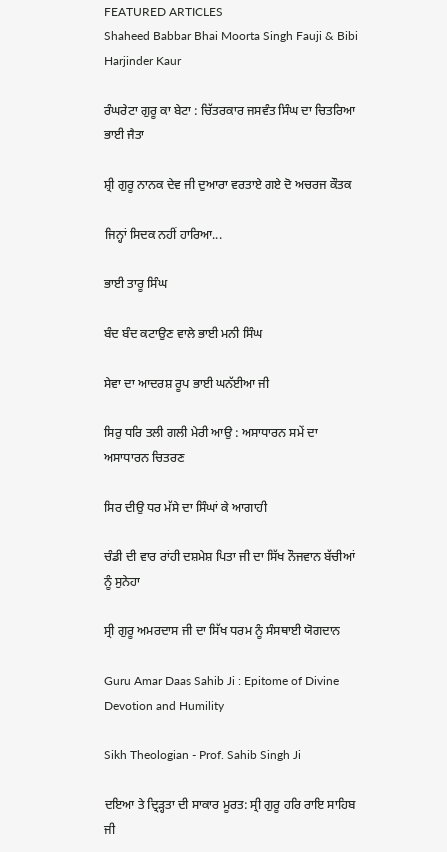FEATURED ARTICLES
Shaheed Babbar Bhai Moorta Singh Fauji & Bibi Harjinder Kaur

ਰੰਘਰੇਟਾ ਗੁਰੂ ਕਾ ਬੇਟਾ : ਚਿੱਤਰਕਾਰ ਜਸਵੰਤ ਸਿੰਘ ਦਾ ਚਿਤਰਿਆ ਭਾਈ ਜੈਤਾ

ਸ਼੍ਰੀ ਗੁਰੂ ਨਾਨਕ ਦੇਵ ਜੀ ਦੁਆਰਾ ਵਰਤਾਏ ਗਏ ਦੋ ਅਚਰਜ ਕੌਤਕ

ਜਿਨ੍ਹਾਂ ਸਿਦਕ ਨਹੀਂ ਹਾਰਿਆ...

ਭਾਈ ਤਾਰੂ ਸਿੰਘ

ਬੰਦ ਬੰਦ ਕਟਾਉਣ ਵਾਲੇ ਭਾਈ ਮਨੀ ਸਿੰਘ

ਸੇਵਾ ਦਾ ਆਦਰਸ਼ ਰੂਪ ਭਾਈ ਘਨੱਈਆ ਜੀ

ਸਿਰੁ ਧਰਿ ਤਲੀ ਗਲੀ ਮੇਰੀ ਆਉ : ਅਸਾਧਾਰਨ ਸਮੇਂ ਦਾ ਅਸਾਧਾਰਨ ਚਿਤਰਣ

ਸਿਰ ਦੀਉ ਧਰ ਮੱਸੇ ਦਾ ਸਿੰਘਾਂ ਕੇ ਆਗਾਹੀ

ਚੰਡੀ ਦੀ ਵਾਰ ਰਾਂਹੀ ਦਸ਼ਮੇਸ਼ ਪਿਤਾ ਜੀ ਦਾ ਸਿੱਖ ਨੌਜਵਾਨ ਬੱਚੀਆਂ ਨੂੰ ਸੁਨੇਹਾ

ਸ੍ਰੀ ਗੁਰੂ ਅਮਰਦਾਸ ਜੀ ਦਾ ਸਿੱਖ ਧਰਮ ਨੂੰ ਸੰਸਥਾਈ ਯੋਗਦਾਨ

Guru Amar Daas Sahib Ji : Epitome of Divine Devotion and Humility

Sikh Theologian - Prof. Sahib Singh Ji

ਦਇਆ ਤੇ ਦ੍ਰਿੜ੍ਹਤਾ ਦੀ ਸਾਕਾਰ ਮੂਰਤ: ਸ੍ਰੀ ਗੁਰੂ ਹਰਿ ਰਾਇ ਸਾਹਿਬ ਜੀ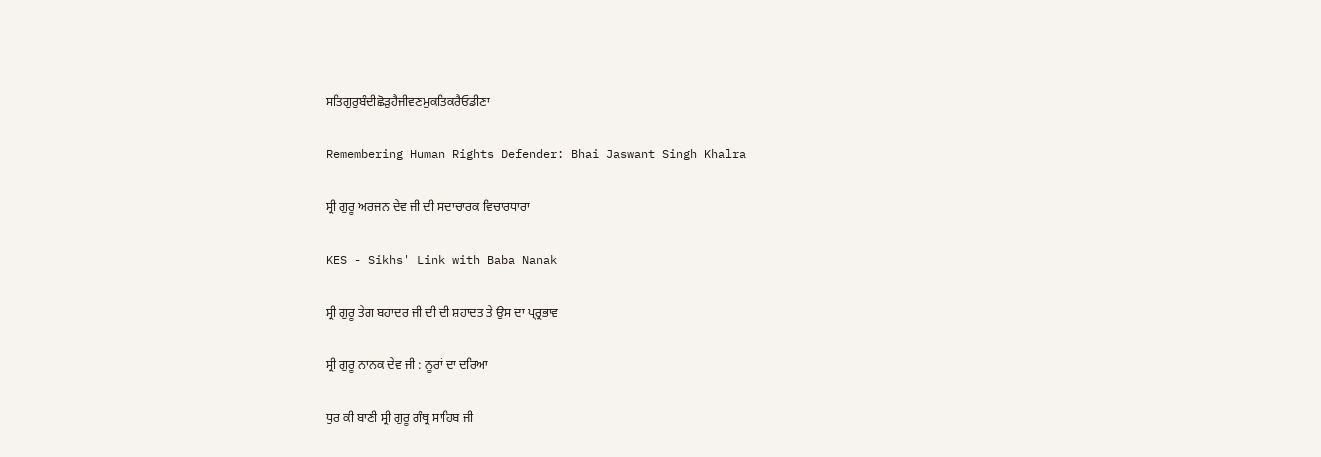ਸਤਿਗੁਰੁਬੰਦੀਛੋੜੁਹੈਜੀਵਣਮੁਕਤਿਕਰੈਓਡੀਣਾ

Remembering Human Rights Defender: Bhai Jaswant Singh Khalra

ਸ੍ਰੀ ਗੁਰੂ ਅਰਜਨ ਦੇਵ ਜੀ ਦੀ ਸਦਾਚਾਰਕ ਵਿਚਾਰਧਾਰਾ

KES - Sikhs' Link with Baba Nanak

ਸ੍ਰੀ ਗੁਰੂ ਤੇਗ ਬਹਾਦਰ ਜੀ ਦੀ ਦੀ ਸ਼ਹਾਦਤ ਤੇ ਉਸ ਦਾ ਪ੍ਰ੍ਰਭਾਵ

ਸ੍ਰੀ ਗੁਰੂ ਨਾਨਕ ਦੇਵ ਜੀ : ਨੂਰਾਂ ਦਾ ਦਰਿਆ

ਧੁਰ ਕੀ ਬਾਣੀ ਸ੍ਰੀ ਗੁਰੂ ਗੰਥ੍ਰ ਸਾਹਿਬ ਜੀ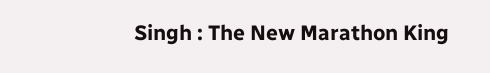Singh : The New Marathon King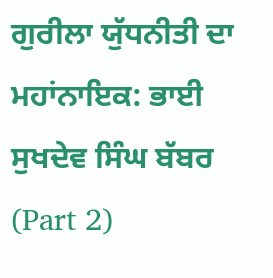ਗੁਰੀਲਾ ਯੁੱਧਨੀਤੀ ਦਾ ਮਹਾਂਨਾਇਕ: ਭਾਈ ਸੁਖਦੇਵ ਸਿੰਘ ਬੱਬਰ (Part 2)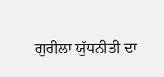ਗੁਰੀਲਾ ਯੁੱਧਨੀਤੀ ਦਾ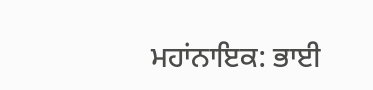ਮਹਾਂਨਾਇਕ: ਭਾਈ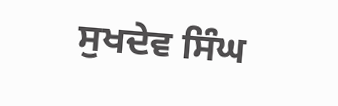ਸੁਖਦੇਵ ਸਿੰਘ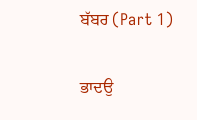ਬੱਬਰ (Part 1)

ਭਾਦਉ